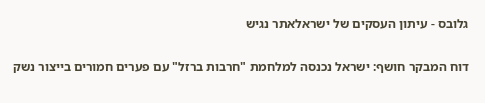גלובס - עיתון העסקים של ישראלאתר נגיש

דוח המבקר חושף: ישראל נכנסה למלחמת "חרבות ברזל" עם פערים חמורים בייצור נשק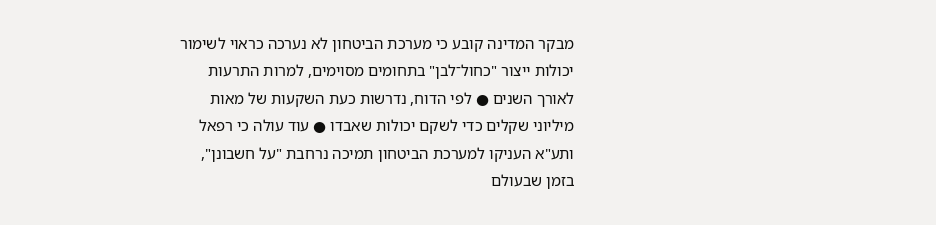מבקר המדינה קובע כי מערכת הביטחון לא נערכה כראוי לשימור יכולות ייצור "כחול־לבן" בתחומים מסוימים, למרות התרעות לאורך השנים ● לפי הדוח, נדרשות כעת השקעות של מאות מיליוני שקלים כדי לשקם יכולות שאבדו ● עוד עולה כי רפאל ותע"א העניקו למערכת הביטחון תמיכה נרחבת "על חשבונן", בזמן שבעולם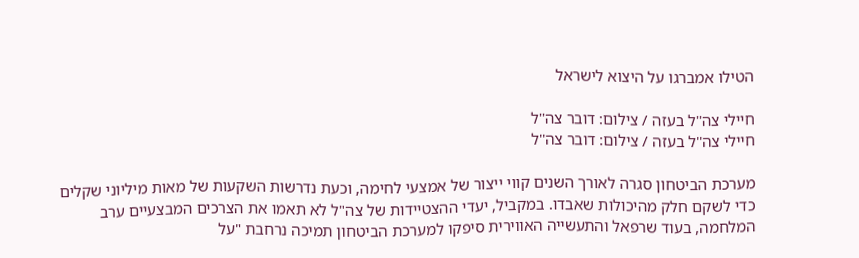הטילו אמברגו על היצוא לישראל

חיילי צה''ל בעזה / צילום: דובר צה''ל
חיילי צה''ל בעזה / צילום: דובר צה''ל

מערכת הביטחון סגרה לאורך השנים קווי ייצור של אמצעי לחימה, וכעת נדרשות השקעות של מאות מיליוני שקלים כדי לשקם חלק מהיכולות שאבדו. במקביל, יעדי ההצטיידות של צה"ל לא תאמו את הצרכים המבצעיים ערב המלחמה, בעוד שרפאל והתעשייה האווירית סיפקו למערכת הביטחון תמיכה נרחבת "על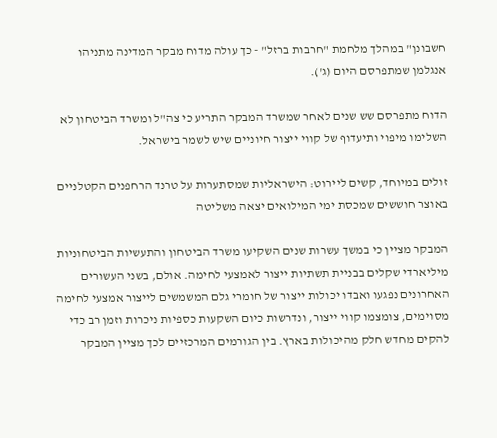חשבונן" במהלך מלחמת "חרבות ברזל" - כך עולה מדוח מבקר המדינה מתניהו אנגלמן שמתפרסם היום (ג').

הדוח מתפרסם שש שנים לאחר שמשרד המבקר התריע כי צה"ל ומשרד הביטחון לא השלימו מיפוי ותיעדוף של קווי ייצור חיוניים שיש לשמר בישראל.

זולים במיוחד, קשים ליירוט: הישראליות שמסתערות על טרנד הרחפנים הקטלניים
באוצר חוששים שמכסת ימי המילואים יצאה משליטה

המבקר מציין כי במשך עשרות שנים השקיעו משרד הביטחון והתעשיות הביטחוניות מיליארדי שקלים בבניית תשתיות ייצור לאמצעי לחימה. אולם, בשני העשורים האחרונים נפגעו ואבדו יכולות ייצור של חומרי גלם המשמשים לייצור אמצעי לחימה מסוימים, צומצמו קווי ייצור, ונדרשות כיום השקעות כספיות ניכרות וזמן רב כדי להקים מחדש חלק מהיכולות בארץ. בין הגורמים המרכזיים לכך מציין המבקר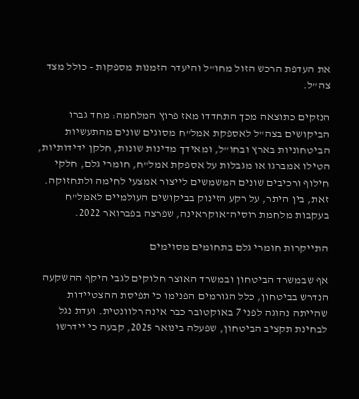את העדפת הרכש הזול מחו"ל והיעדר הזמנות מספקות - כולל מצד צה"ל.

הנזקים כתוצאה מכך התחדדו מאז פרוץ המלחמה: מחד גברו הביקושים בצה"ל לאספקת אמל"ח מסוגים שונים מהתעשיות הביטחוניות בארץ ובחו"ל, ומאידך מדינות שונות, חלקן ידידותיות, הטילו אמברגו או מגבלות על אספקת אמל"ח, חומרי גלם, חלקי חילוף ורכיבים שונים המשמשים לייצור אמצעי לחימה ולתחזוקה. זאת, בין היתר, על רקע הזינוק בביקושים העולמיים לאמל"ח בעקבות מלחמת רוסיה־אוקראינה, שפרצה בפברואר 2022.

התייקרות חומרי גלם בתחומים מסוימים

אף שבמשרד הביטחון ובמשרד האוצר חלוקים לגבי היקף ההשקעה הנדרש בביטחון, כלל הגורמים הפנימו כי תפיסת ההצטיידות שהייתה נהוגה לפני 7 באוקטובר כבר אינה רלוונטית. ועדת נגל לבחינת תקציב הביטחון, שפעלה בינואר 2025, קבעה כי יידרשו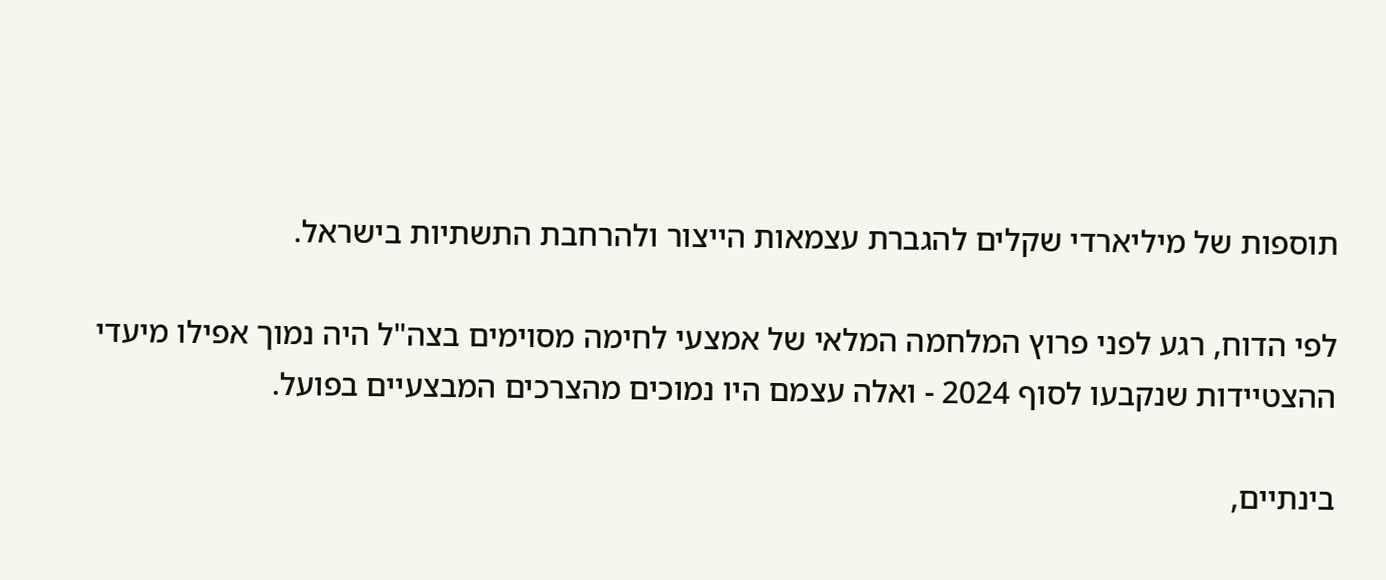תוספות של מיליארדי שקלים להגברת עצמאות הייצור ולהרחבת התשתיות בישראל.

לפי הדוח, רגע לפני פרוץ המלחמה המלאי של אמצעי לחימה מסוימים בצה"ל היה נמוך אפילו מיעדי ההצטיידות שנקבעו לסוף 2024 - ואלה עצמם היו נמוכים מהצרכים המבצעיים בפועל.

בינתיים,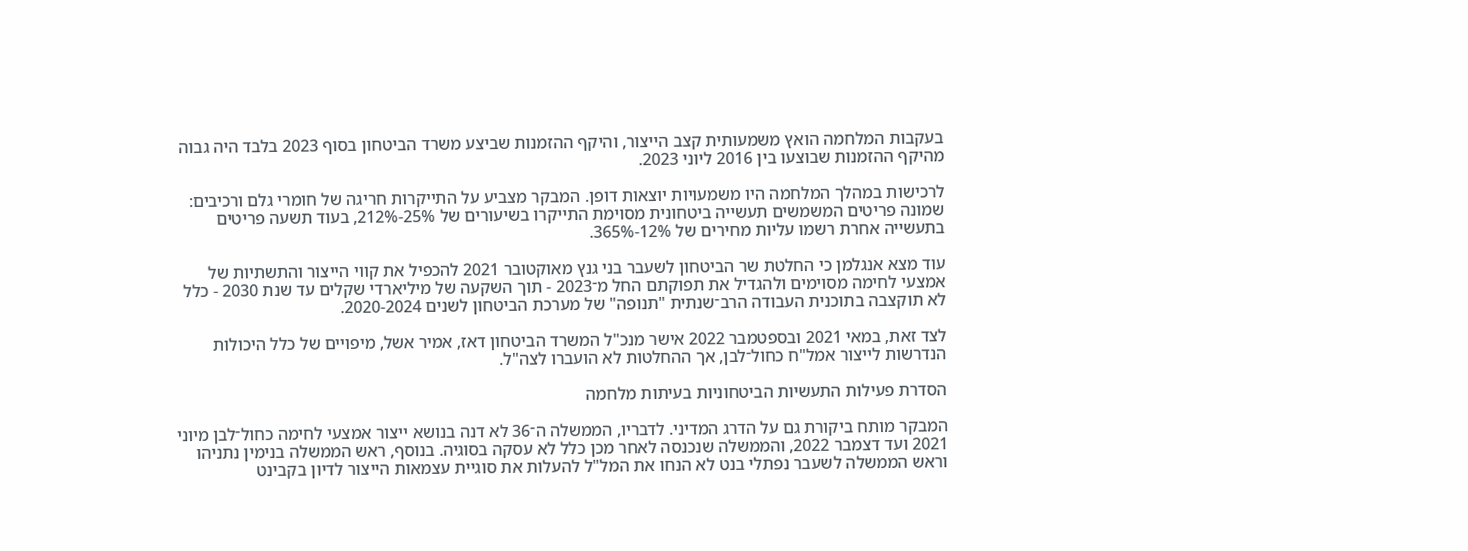בעקבות המלחמה הואץ משמעותית קצב הייצור, והיקף ההזמנות שביצע משרד הביטחון בסוף 2023 בלבד היה גבוה מהיקף ההזמנות שבוצעו בין 2016 ליוני 2023.

לרכישות במהלך המלחמה היו משמעויות יוצאות דופן. המבקר מצביע על התייקרות חריגה של חומרי גלם ורכיבים: שמונה פריטים המשמשים תעשייה ביטחונית מסוימת התייקרו בשיעורים של 25%-212%, בעוד תשעה פריטים בתעשייה אחרת רשמו עליות מחירים של 12%-365%.

עוד מצא אנגלמן כי החלטת שר הביטחון לשעבר בני גנץ מאוקטובר 2021 להכפיל את קווי הייצור והתשתיות של אמצעי לחימה מסוימים ולהגדיל את תפוקתם החל מ־2023 - תוך השקעה של מיליארדי שקלים עד שנת 2030 - כלל לא תוקצבה בתוכנית העבודה הרב־שנתית "תנופה" של מערכת הביטחון לשנים 2020-2024.

לצד זאת, במאי 2021 ובספטמבר 2022 אישר מנכ"ל המשרד הביטחון דאז, אמיר אשל, מיפויים של כלל היכולות הנדרשות לייצור אמל"ח כחול־לבן, אך ההחלטות לא הועברו לצה"ל.

הסדרת פעילות התעשיות הביטחוניות בעיתות מלחמה

המבקר מותח ביקורת גם על הדרג המדיני. לדבריו, הממשלה ה־36 לא דנה בנושא ייצור אמצעי לחימה כחול־לבן מיוני 2021 ועד דצמבר 2022, והממשלה שנכנסה לאחר מכן כלל לא עסקה בסוגיה. בנוסף, ראש הממשלה בנימין נתניהו וראש הממשלה לשעבר נפתלי בנט לא הנחו את המל"ל להעלות את סוגיית עצמאות הייצור לדיון בקבינט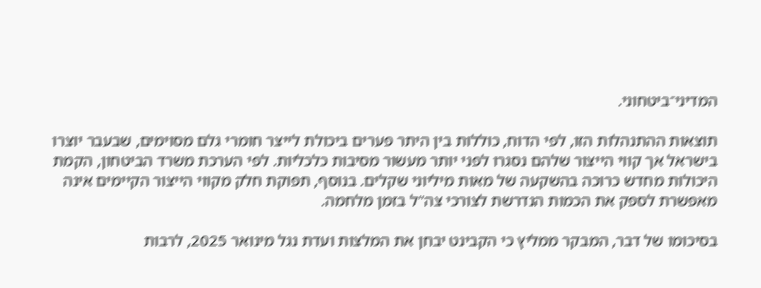המדיני־ביטחוני.

תוצאות ההתנהלות הזו, לפי הדוח, כוללות בין היתר פערים ביכולת לייצר חומרי גלם מסוימים, שבעבר יוצרו בישראל אך קווי הייצור שלהם נסגרו לפני יותר מעשור מסיבות כלכליות. לפי הערכת משרד הביטחון, הקמת היכולות מחדש כרוכה בהשקעה של מאות מיליוני שקלים. בנוסף, תפוקת חלק מקווי הייצור הקיימים אינה מאפשרת לספק את הכמות הנדרשת לצורכי צה"ל בזמן מלחמה.

בסיכומו של דבר, המבקר ממליץ כי הקבינט יבחן את המלצות ועדת נגל מינואר 2025, לרבות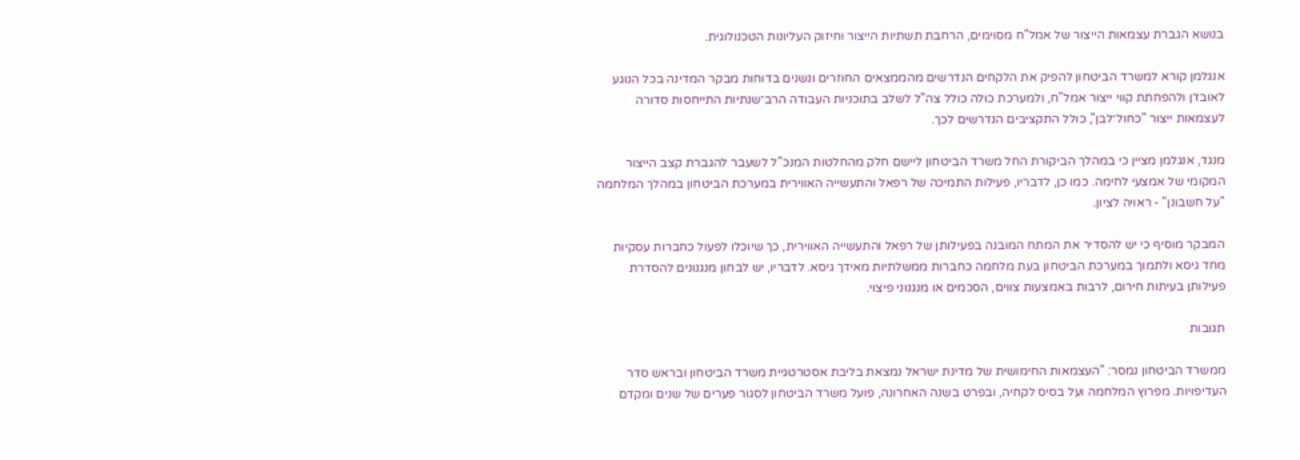בנושא הגברת עצמאות הייצור של אמל"ח מסוימים, הרחבת תשתיות הייצור וחיזוק העליונות הטכנולוגית.

אנגלמן קורא למשרד הביטחון להפיק את הלקחים הנדרשים מהממצאים החוזרים ונשנים בדוחות מבקר המדינה בכל הנוגע לאובדן ולהפחתת קווי ייצור אמל"ח, ולמערכת כולה כולל צה"ל לשלב בתוכניות העבודה הרב־שנתיות התייחסות סדורה לעצמאות ייצור "כחול־לבן", כולל התקציבים הנדרשים לכך.

מנגד, אנגלמן מציין כי במהלך הביקורת החל משרד הביטחון ליישם חלק מהחלטות המנכ"ל לשעבר להגברת קצב הייצור המקומי של אמצעי לחימה. כמו כן, לדבריו, פעילות התמיכה של רפאל והתעשייה האווירית במערכת הביטחון במהלך המלחמה "על חשבונן" - ראויה לציון.

המבקר מוסיף כי יש להסדיר את המתח המובנה בפעילותן של רפאל והתעשייה האווירית, כך שיוכלו לפעול כחברות עסקיות מחד גיסא ולתמוך במערכת הביטחון בעת מלחמה כחברות ממשלתיות מאידך גיסא. לדבריו, יש לבחון מנגנונים להסדרת פעילותן בעיתות חירום, לרבות באמצעות צווים, הסכמים או מנגנוני פיצוי.

תגובות

ממשרד הביטחון נמסר: "העצמאות החימושית של מדינת ישראל נמצאת בליבת אסטרטגיית משרד הביטחון ובראש סדר העדיפויות. מפרוץ המלחמה ועל בסיס לקחיה, ובפרט בשנה האחרונה, פועל משרד הביטחון לסגור פערים של שנים ומקדם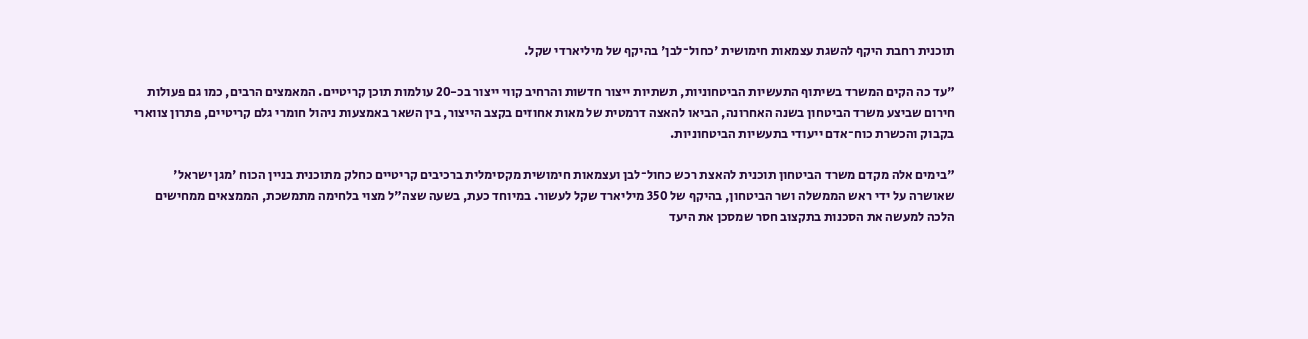תוכנית רחבת היקף להשגת עצמאות חימושית 'כחול־לבן' בהיקף של מיליארדי שקל.

"עד כה הקים המשרד בשיתוף התעשיות הביטחוניות, תשתיות ייצור חדשות והרחיב קווי ייצור בכ-20 עולמות תוכן קריטיים. המאמצים הרבים, כמו גם פעולות חירום שביצע משרד הביטחון בשנה האחרונה, הביאו להאצה דרמטית של מאות אחוזים בקצב הייצור, בין השאר באמצעות ניהול חומרי גלם קריטיים, פתרון צווארי בקבוק והכשרת כוח־אדם ייעודי בתעשיות הביטחוניות.

"בימים אלה מקדם משרד הביטחון תוכנית להאצת רכש כחול־לבן ועצמאות חימושית מקסימלית ברכיבים קריטיים כחלק מתוכנית בניין הכוח 'מגן ישראל' שאושרה על ידי ראש הממשלה ושר הביטחון, בהיקף של 350 מיליארד שקל לעשור. במיוחד כעת, בשעה שצה"ל מצוי בלחימה מתמשכת, הממצאים ממחישים הלכה למעשה את הסכנות בתקצוב חסר שמסכן את היעד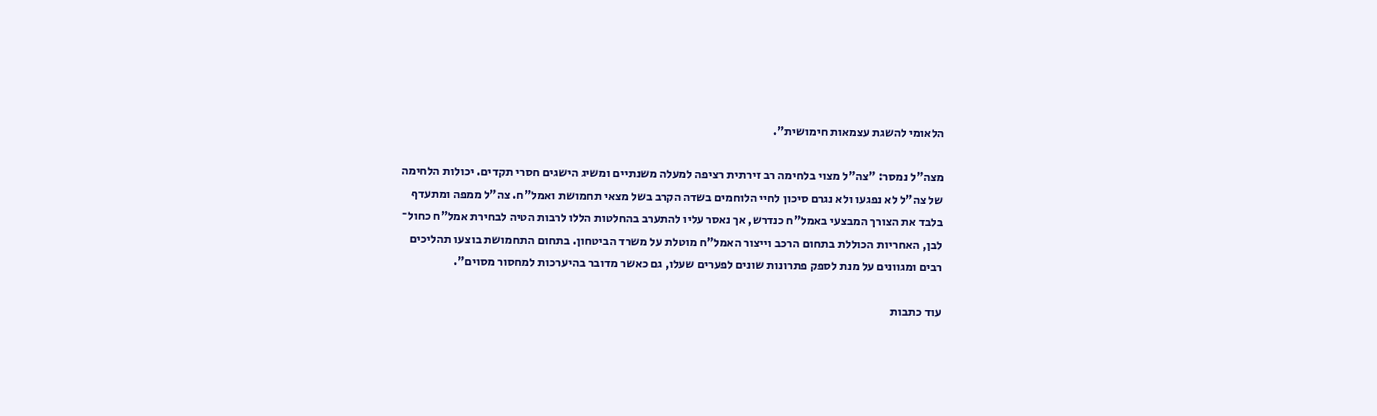הלאומי להשגת עצמאות חימושית".

מצה"ל נמסר: "צה"ל מצוי בלחימה רב זירתית רציפה למעלה משנתיים ומשיג הישגים חסרי תקדים. יכולות הלחימה של צה"ל לא נפגעו ולא נגרם סיכון לחיי הלוחמים בשדה הקרב בשל מצאי תחמושת ואמל"ח. צה"ל ממפה ומתעדף בלבד את הצורך המבצעי באמל"ח כנדרש, אך נאסר עליו להתערב בהחלטות הללו לרבות הטיה לבחירת אמל"ח כחול־ לבן, האחריות הכוללת בתחום הרכב וייצור האמל"ח מוטלת על משרד הביטחון. בתחום התחמושת בוצעו תהליכים רבים ומגוונים על מנת לספק פתרונות שונים לפערים שעלו, גם כאשר מדובר בהיערכות למחסור מסוים".

עוד כתבות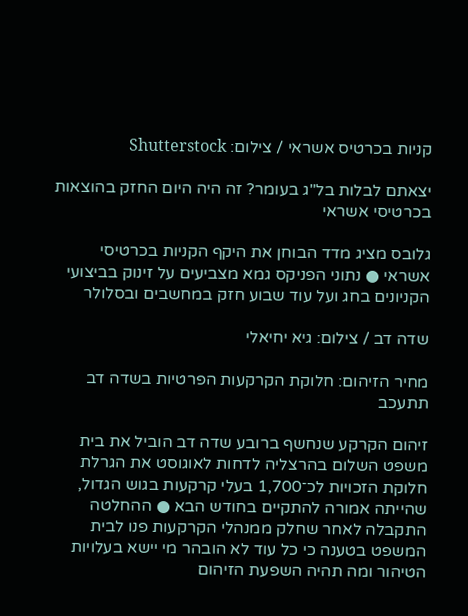קניות בכרטיס אשראי / צילום: Shutterstock

יצאתם לבלות בל"ג בעומר? זה היה היום החזק בהוצאות בכרטיסי אשראי

גלובס מציג מדד הבוחן את היקף הקניות בכרטיסי אשראי ● נתוני הפניקס גמא מצביעים על זינוק בביצועי הקניונים בחג ועל עוד שבוע חזק במחשבים ובסלולר

שדה דב / צילום: גיא יחיאלי

מחיר הזיהום: חלוקת הקרקעות הפרטיות בשדה דב תתעכב

זיהום הקרקע שנחשף ברובע שדה דב הוביל את בית משפט השלום בהרצליה לדחות לאוגוסט את הגרלת חלוקת הזכויות לכ־1,700 בעלי קרקעות בגוש הגדול, שהייתה אמורה להתקיים בחודש הבא ● ההחלטה התקבלה לאחר שחלק ממנהלי הקרקעות פנו לבית המשפט בטענה כי כל עוד לא הובהר מי יישא בעלויות הטיהור ומה תהיה השפעת הזיהום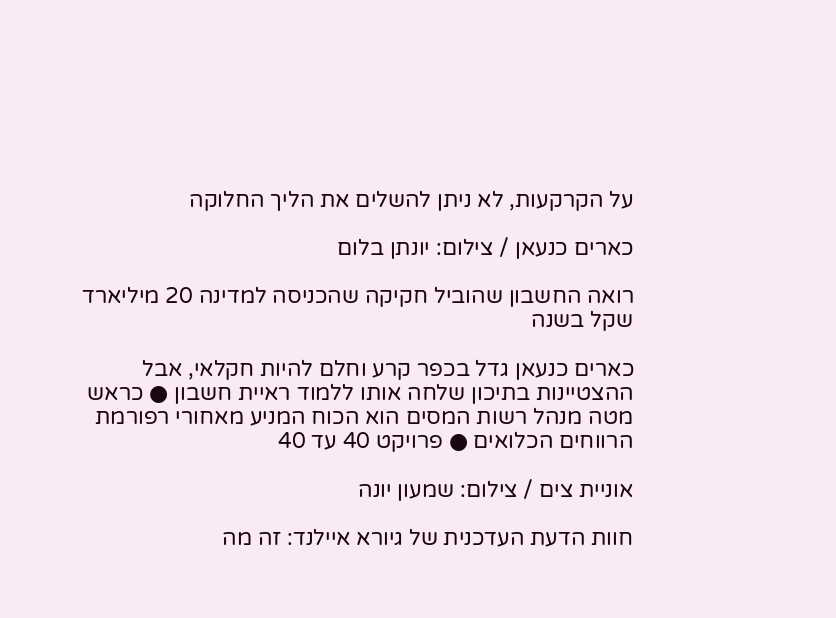על הקרקעות, לא ניתן להשלים את הליך החלוקה

כארים כנעאן / צילום: יונתן בלום

רואה החשבון שהוביל חקיקה שהכניסה למדינה 20 מיליארד שקל בשנה

כארים כנעאן גדל בכפר קרע וחלם להיות חקלאי, אבל ההצטיינות בתיכון שלחה אותו ללמוד ראיית חשבון ● כראש מטה מנהל רשות המסים הוא הכוח המניע מאחורי רפורמת הרווחים הכלואים ● פרויקט 40 עד 40

אוניית צים / צילום: שמעון יונה

חוות הדעת העדכנית של גיורא איילנד: זה מה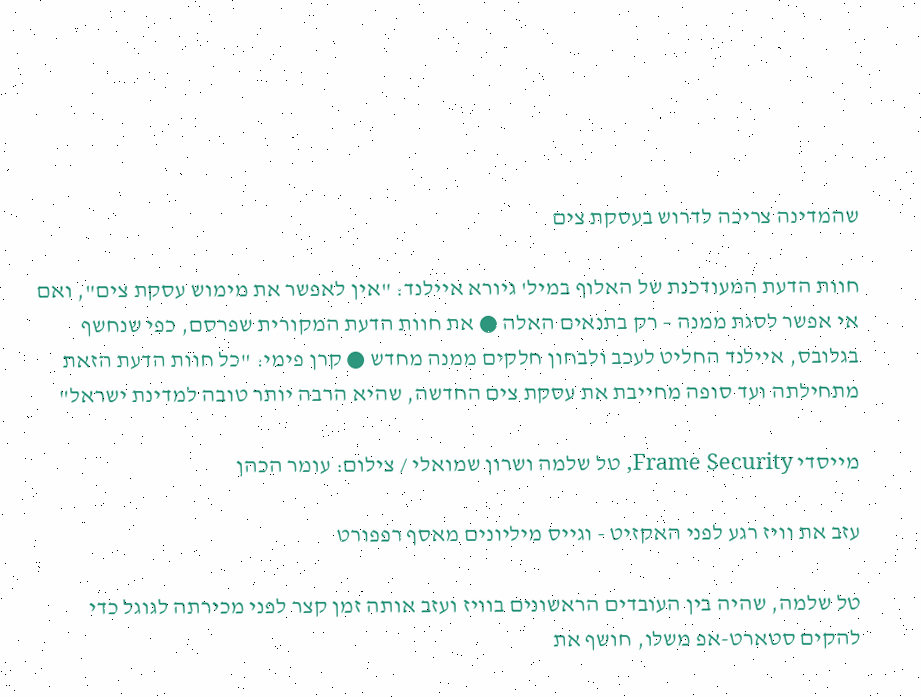שהמדינה צריכה לדרוש בעסקת צים

חוות הדעת המעודכנת של האלוף במיל' גיורא איילנד: "אין לאפשר את מימוש עסקת צים", ואם אי אפשר לסגת ממנה – רק בתנאים האלה ● את חוות הדעת המקורית שפרסם, כפי שנחשף בגלובס, איילנד החליט לעכב ולבחון חלקים ממנה מחדש ● קרן פימי: "כל חוות הדעת הזאת מתחילתה ועד סופה מחייבת את עסקת צים החדשה, שהיא הרבה יותר טובה למדינת ישראל"

מייסדי Frame Security, טל שלמה ושרון שמואלי / צילום: עומר הכהן

עזב את וויז רגע לפני האקזיט - וגייס מיליונים מאסף רפפורט

טל שלמה, שהיה בין העובדים הראשונים בוויז ועזב אותה זמן קצר לפני מכירתה לגוגל כדי להקים סטארט-אפ משלו, חושף את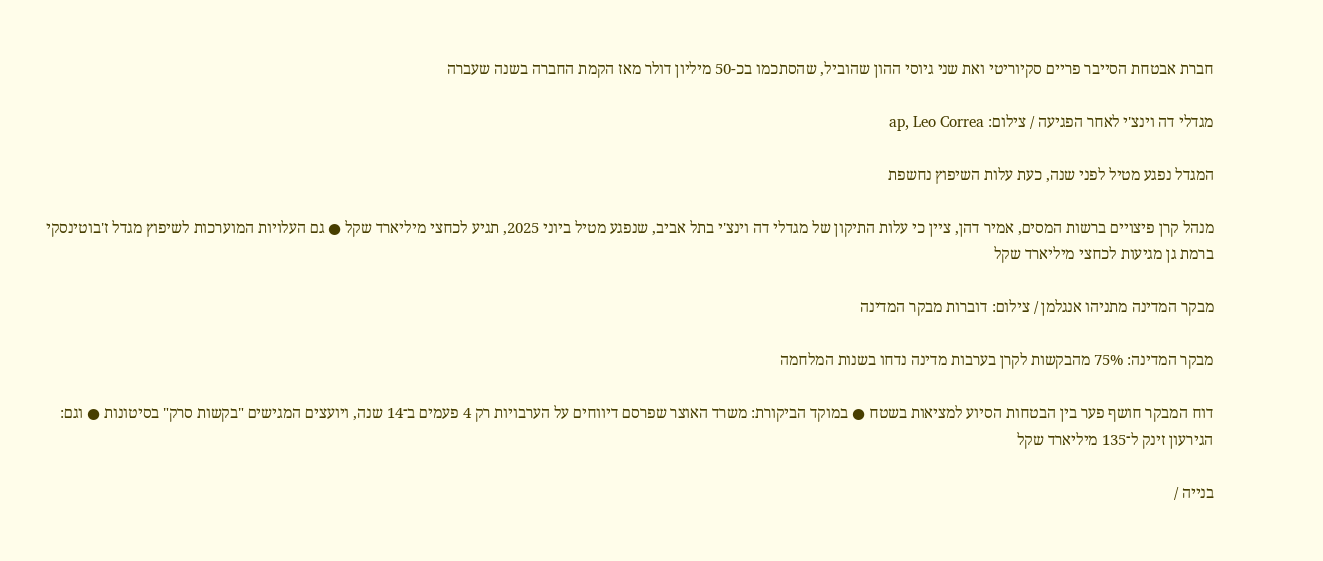חברת אבטחת הסייבר פריים סקיוריטי ואת שני גיוסי ההון שהוביל, שהסתכמו בכ-50 מיליון דולר מאז הקמת החברה בשנה שעברה

מגדלי דה וינצ'י לאחר הפגיעה / צילום: ap, Leo Correa

המגדל נפגע מטיל לפני שנה, כעת עלות השיפוץ נחשפת

מנהל קרן פיצויים ברשות המסים, אמיר דהן, ציין כי עלות התיקון של מגדלי דה וינצ'י בתל אביב, שנפגע מטיל ביוני 2025, תגיע לכחצי מיליארד שקל ● גם העלויות המוערכות לשיפוץ מגדל ז'בוטינסקי ברמת גן מגיעות לכחצי מיליארד שקל

מבקר המדינה מתניהו אנגלמן / צילום: דוברות מבקר המדינה

מבקר המדינה: 75% מהבקשות לקרן בערבות מדינה נדחו בשנות המלחמה

דוח המבקר חושף פער בין הבטחות הסיוע למציאות בשטח ● במוקד הביקורת: משרד האוצר שפרסם דיווחים על הערבויות רק 4 פעמים ב־14 שנה, ויועצים המגישים "בקשות סרק" בסיטונות ● וגם: הגירעון זינק ל־135 מיליארד שקל

בנייה /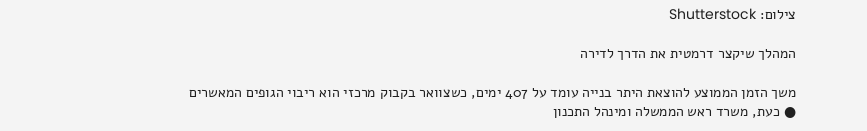צילום: Shutterstock

המהלך שיקצר דרמטית את הדרך לדירה

משך הזמן הממוצע להוצאת היתר בנייה עומד על 407 ימים, כשצוואר בקבוק מרכזי הוא ריבוי הגופים המאשרים ● כעת, משרד ראש הממשלה ומינהל התכנון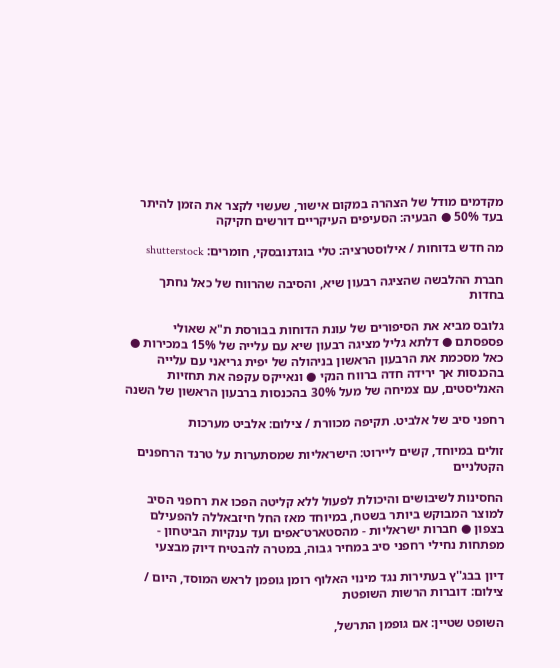מקדמים מודל של הצהרה במקום אישור, שעשוי לקצר את הזמן להיתר בעד 50% ● הבעיה: הסעיפים העיקריים דורשים חקיקה

מה חדש בדוחות / אילוסטרציה: טלי בוגדנובסקי, חומרים: shutterstock

חברת ההלבשה שהציגה רבעון שיא, והסיבה שהרווח של כאל נחתך בחדות

גלובס מביא את הסיפורים של עונת הדוחות בבורסת ת"א שאולי פספסתם ● דלתא גליל מציגה רבעון שיא עם עלייה של 15% במכירות ● כאל מסכמת את הרבעון הראשון בניהולה של יפית גריאני עם עלייה בהכנסות אך ירידה חדה ברווח הנקי ● ונאייקס עקפה את תחזיות האנליסטים, עם צמיחה של מעל 30% בהכנסות ברבעון הראשון של השנה

רחפני סיב של אלביט. תקיפה מכוורת / צילום: אלביט מערכות

זולים במיוחד, קשים ליירוט: הישראליות שמסתערות על טרנד הרחפנים הקטלניים

החסינות לשיבושים והיכולת לפעול ללא קליטה הפכו את רחפני הסיב למוצר המבוקש ביותר בשטח, במיוחד מאז החל חיזבאללה להפעילם בצפון ● חברות ישראליות - מהסטארט־אפים ועד ענקיות הביטחון - מפתחות נחילי רחפני סיב במחיר גבוה, במטרה להבטיח דיוק מבצעי

דיון בבג''ץ בעתירות נגד מינוי האלוף רומן גופמן לראש המוסד, היום / צילום: דוברות הרשות השופטת

השופט שטיין: אם גופמן התרשל,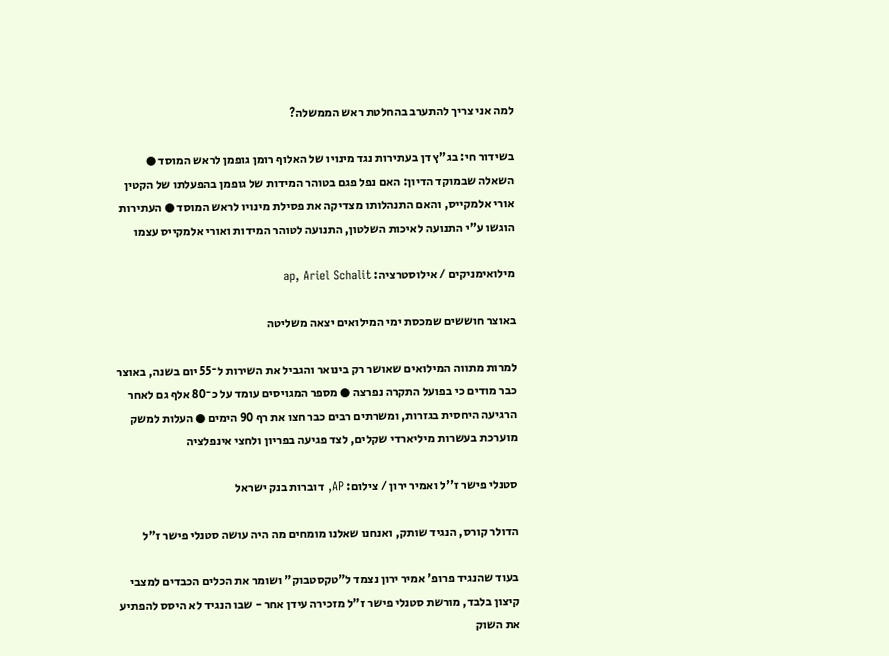למה אני צריך להתערב בהחלטת ראש הממשלה?

בשידור חי: בג"ץ דן בעתירות נגד מינויו של האלוף רומן גופמן לראש המוסד ● השאלה שבמוקד הדיון: האם נפל פגם בטוהר המידות של גופמן בהפעלתו של הקטין אורי אלמקייס, והאם התנהלותו מצדיקה את פסילת מינויו לראש המוסד ● העתירות הוגשו ע"י התנועה לאיכות השלטון, התנועה לטוהר המידות ואורי אלמקייס עצמו

מילואימניקים / אילוסטרציה: ap, Ariel Schalit

באוצר חוששים שמכסת ימי המילואים יצאה משליטה

למרות מתווה המילואים שאושר רק בינואר והגביל את השירות ל־55 יום בשנה, באוצר כבר מודים כי בפועל התקרה נפרצה ● מספר המגויסים עומד על כ־80 אלף גם לאחר הרגיעה היחסית בגזרות, ומשרתים רבים כבר חצו את רף 90 הימים ● העלות למשק מוערכת בעשרות מיליארדי שקלים, לצד פגיעה בפריון ולחצי אינפלציה

סטנלי פישר ז''ל ואמיר ירון / צילום: AP, דוברות בנק ישראל

הדולר קורס, הנגיד שותק, ואנחנו שאלנו מומחים מה היה עושה סטנלי פישר ז"ל

בעוד שהנגיד פרופ' אמיר ירון נצמד ל"טקסטבוק" ושומר את הכלים הכבדים למצבי קיצון בלבד, מורשת סטנלי פישר ז"ל מזכירה עידן אחר - שבו הנגיד לא היסס להפתיע את השוק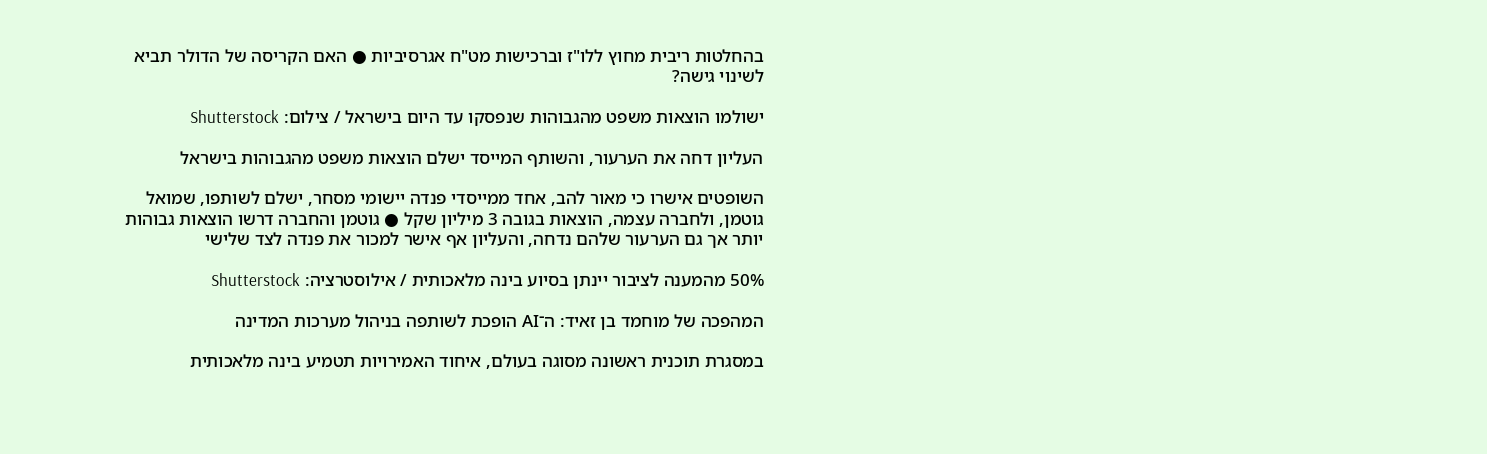בהחלטות ריבית מחוץ ללו"ז וברכישות מט"ח אגרסיביות ● האם הקריסה של הדולר תביא לשינוי גישה?

ישולמו הוצאות משפט מהגבוהות שנפסקו עד היום בישראל / צילום: Shutterstock

העליון דחה את הערעור, והשותף המייסד ישלם הוצאות משפט מהגבוהות בישראל

השופטים אישרו כי מאור להב, אחד ממייסדי פנדה יישומי מסחר, ישלם לשותפו, שמואל גוטמן, ולחברה עצמה, הוצאות בגובה 3 מיליון שקל ● גוטמן והחברה דרשו הוצאות גבוהות יותר אך גם הערעור שלהם נדחה, והעליון אף אישר למכור את פנדה לצד שלישי

50% מהמענה לציבור יינתן בסיוע בינה מלאכותית / אילוסטרציה: Shutterstock

המהפכה של מוחמד בן זאיד: ה־AI הופכת לשותפה בניהול מערכות המדינה

במסגרת תוכנית ראשונה מסוגה בעולם, איחוד האמירויות תטמיע בינה מלאכותית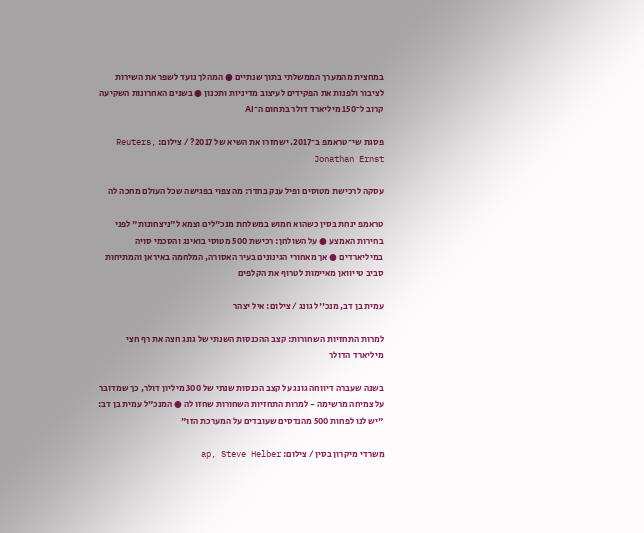במחצית מהמערך הממשלתי בתוך שנתיים ● המהלך נועד לשפר את השירות לציבור ולפנות את הפקידים לעיצוב מדיניות ותכנון ● בשנים האחרונות השקיעה קרוב ל־150 מיליארד דולר בתחום ה־AI

פסגת שי־טראמפ ב־2017. ישחזרו את השיא של 2017? / צילום: Reuters, Jonathan Ernst

עסקה לרכישת מטוסים ופיל ענק בחדר: מה צפוי בפגישה שכל העולם מחכה לה

טראמפ ינחת בסין כשהוא חמוש במשלחת מנכ"לים וצמא ל"ניצחונות" לפני בחירות האמצע ● על השולחן: רכישת 500 מטוסי בואינג והסכמי סויה במיליארדים ● אך מאחורי הגינונים בעיר האסורה, המלחמה באיראן והמתיחות סביב טייוואן מאיימות לטרוף את הקלפים

עמית בן דב, מנכ''ל גונג / צילום: איל יצהר

למרות התחזיות השחורות: קצב ההכנסות השנתי של גונג חצה את רף חצי מיליארד הדולר

בשנה שעברה דיווחה גונג על קצב הכנסות שנתי של 300 מיליון דולר, כך שמדובר על צמיחה מרשימה - למרות התחזיות השחורות שחזו לה ● המנכ"ל עמית בן דב: "יש לנו לפחות 500 מהנדסים שעובדים על המערכת הזו"

משרדי מיקרון בסין / צילום: ap, Steve Helber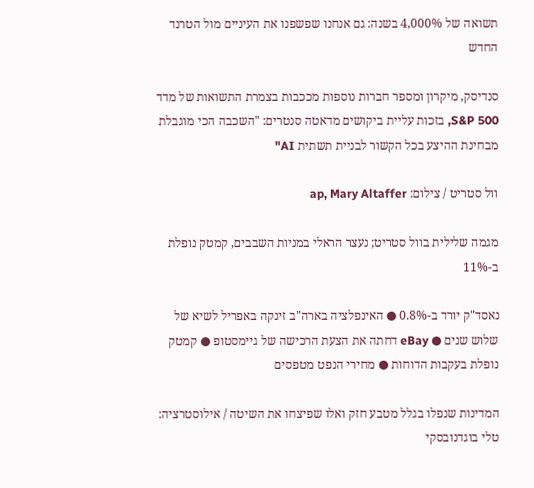תשואה של 4,000% בשנה: גם אנחנו שפשפנו את העיניים מול הטרנד החדש

סנדיסק, מיקרון ומספר חברות נוספות מככבות בצמרת התשואות של מדד S&P 500, בזכות עליית ביקושים מדאטה סנטרים: "השכבה הכי מוגבלת מבחינת ההיצע בכל הקשור לבניית תשתית AI"

וול סטריט / צילום: ap, Mary Altaffer

מגמה שלילית בוול סטריט; נעצר הראלי במניות השבבים, קמטק נופלת ב-11%

נאסד"ק יורד ב-0.8% ● האינפלציה בארה"ב זינקה באפריל לשיא של שלוש שנים ● eBay דחתה את הצעת הרכישה של גיימסטופ ● קמטק נופלת בעקבות הדוחות ● מחירי הנפט מטפסים

המדינות שנפלו בגלל מטבע חזק ואלו שפיצחו את השיטה / אילוסטרציה: טלי בוגדנובסקי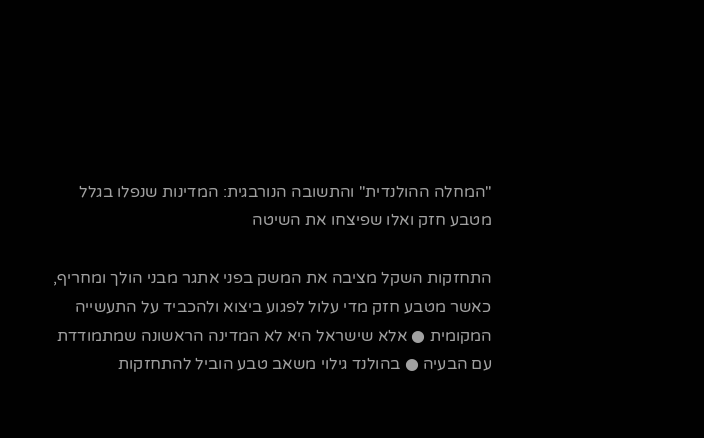"המחלה ההולנדית" והתשובה הנורבגית: המדינות שנפלו בגלל מטבע חזק ואלו שפיצחו את השיטה

התחזקות השקל מציבה את המשק בפני אתגר מבני הולך ומחריף, כאשר מטבע חזק מדי עלול לפגוע ביצוא ולהכביד על התעשייה המקומית ● אלא שישראל היא לא המדינה הראשונה שמתמודדת עם הבעיה ● בהולנד גילוי משאב טבע הוביל להתחזקות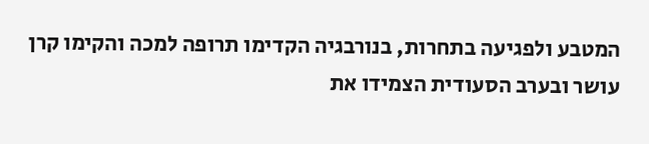המטבע ולפגיעה בתחרות, בנורבגיה הקדימו תרופה למכה והקימו קרן עושר ובערב הסעודית הצמידו את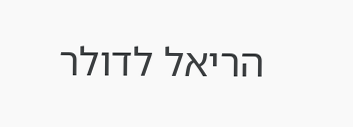הריאל לדולר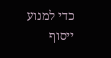כדי למנוע ייסוף